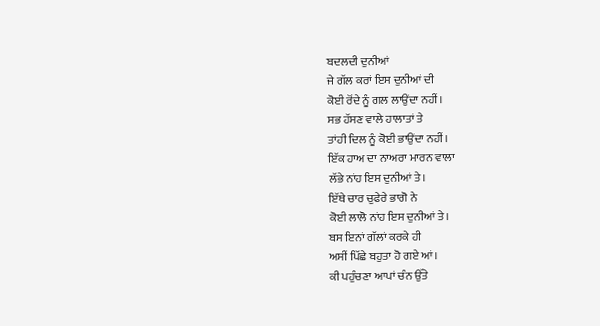ਬਦਲਦੀ ਦੁਨੀਆਂ
ਜੇ ਗੱਲ ਕਰਾਂ ਇਸ ਦੁਨੀਆਂ ਦੀ
ਕੋਈ ਰੋਂਦੇ ਨੂੰ ਗਲ ਲਾਉਂਦਾ ਨਹੀਂ।
ਸਭ ਹੱਸਣ ਵਾਲੇ ਹਾਲਾਤਾਂ ਤੇ
ਤਾਂਹੀ ਦਿਲ ਨੂੰ ਕੋਈ ਭਾਉਂਦਾ ਨਹੀਂ।
ਇੱਕ ਹਾਅ ਦਾ ਨਾਅਰਾ ਮਾਰਨ ਵਾਲਾ
ਲੱਭੇ ਨਾਂਹ ਇਸ ਦੁਨੀਆਂ ਤੇ।
ਇੱਥੇ ਚਾਰ ਚੁਫੇਰੇ ਭਾਗੋ ਨੇ
ਕੋਈ ਲਾਲੋ ਨਾਂਹ ਇਸ ਦੁਨੀਆਂ ਤੇ।
ਬਸ ਇਨਾਂ ਗੱਲਾਂ ਕਰਕੇ ਹੀ
ਅਸੀਂ ਪਿੱਛੇ ਬਹੁਤਾ ਹੋ ਗਏ ਆਂ।
ਕੀ ਪਹੁੰਚਣਾ ਆਪਾਂ ਚੰਨ ਉੱਤੇ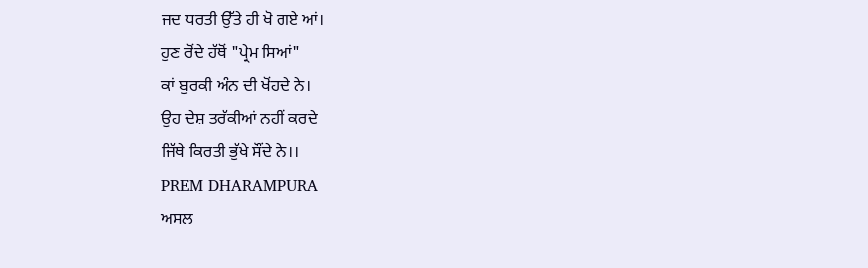ਜਦ ਧਰਤੀ ਉੱਤੇ ਹੀ ਖੋ ਗਏ ਆਂ।
ਹੁਣ ਰੋਂਦੇ ਹੱਥੋਂ "ਪ੍ਰੇਮ ਸਿਆਂ"
ਕਾਂ ਬੁਰਕੀ ਅੰਨ ਦੀ ਖੋਂਹਦੇ ਨੇ।
ਉਹ ਦੇਸ਼ ਤਰੱਕੀਆਂ ਨਹੀਂ ਕਰਦੇ
ਜਿੱਥੇ ਕਿਰਤੀ ਭੁੱਖੇ ਸੌਂਦੇ ਨੇ।।
PREM DHARAMPURA
ਅਸਲ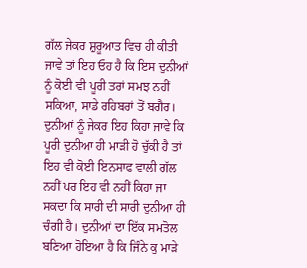ਗੱਲ ਜੇਕਰ ਸ਼ੁਰੂਆਤ ਵਿਚ ਹੀ ਕੀਤੀ ਜਾਵੇ ਤਾਂ ਇਹ ਓਹ ਹੈ ਕਿ ਇਸ ਦੁਨੀਆਂ ਨੂੰ ਕੋਈ ਵੀ ਪੂਰੀ ਤਰਾਂ ਸਮਝ ਨਹੀਂ ਸਕਿਆ, ਸਾਡੇ ਰਹਿਬਰਾਂ ਤੋਂ ਬਗੈਰ। ਦੁਨੀਆਂ ਨੂੰ ਜੇਕਰ ਇਹ ਕਿਹਾ ਜਾਵੇ ਕਿ ਪੂਰੀ ਦੁਨੀਆ ਹੀ ਮਾੜੀ ਹੋ ਚੁੱਕੀ ਹੈ ਤਾਂ ਇਹ ਵੀ ਕੋਈ ਇਨਸਾਫ ਵਾਲੀ ਗੱਲ ਨਹੀਂ ਪਰ ਇਹ ਵੀ ਨਹੀਂ ਕਿਹਾ ਜਾ ਸਕਦਾ ਕਿ ਸਾਰੀ ਦੀ ਸਾਰੀ ਦੁਨੀਆ ਹੀ ਚੰਗੀ ਹੈ। ਦੁਨੀਆਂ ਦਾ ਇੱਕ ਸਮਤੋਲ ਬਣਿਆ ਹੋਇਆ ਹੈ ਕਿ ਜਿੰਨੇ ਕੁ ਮਾੜੇ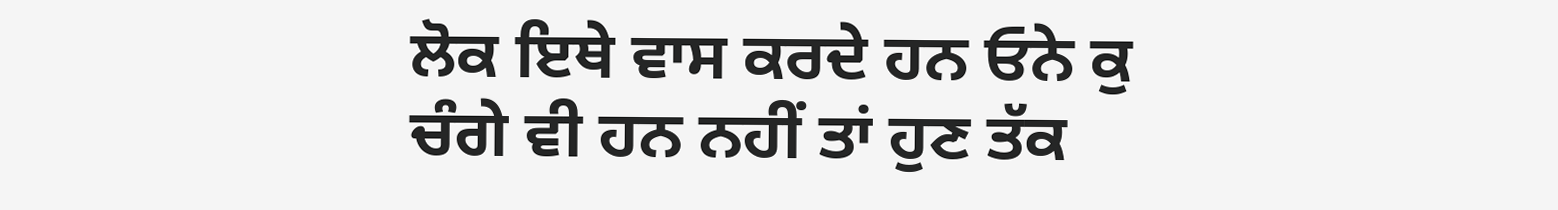ਲੋਕ ਇਥੇ ਵਾਸ ਕਰਦੇ ਹਨ ਓਨੇ ਕੁ ਚੰਗੇ ਵੀ ਹਨ ਨਹੀਂ ਤਾਂ ਹੁਣ ਤੱਕ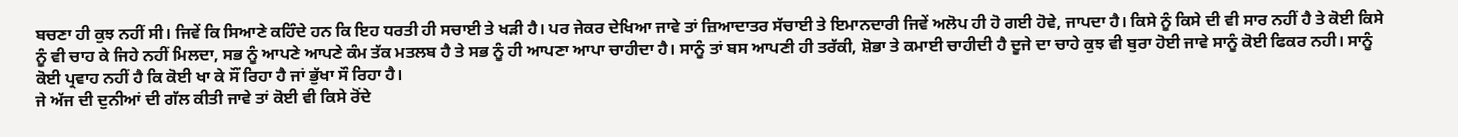ਬਚਣਾ ਹੀ ਕੁਝ ਨਹੀਂ ਸੀ। ਜਿਵੇਂ ਕਿ ਸਿਆਣੇ ਕਹਿੰਦੇ ਹਨ ਕਿ ਇਹ ਧਰਤੀ ਹੀ ਸਚਾਈ ਤੇ ਖੜੀ ਹੈ। ਪਰ ਜੇਕਰ ਦੇਖਿਆ ਜਾਵੇ ਤਾਂ ਜ਼ਿਆਦਾਤਰ ਸੱਚਾਈ ਤੇ ਇਮਾਨਦਾਰੀ ਜਿਵੇਂ ਅਲੋਪ ਹੀ ਹੋ ਗਈ ਹੋਵੇ, ਜਾਪਦਾ ਹੈ। ਕਿਸੇ ਨੂੰ ਕਿਸੇ ਦੀ ਵੀ ਸਾਰ ਨਹੀਂ ਹੈ ਤੇ ਕੋਈ ਕਿਸੇ ਨੂੰ ਵੀ ਚਾਹ ਕੇ ਜਿਹੇ ਨਹੀਂ ਮਿਲਦਾ, ਸਭ ਨੂੰ ਆਪਣੇ ਆਪਣੇ ਕੰਮ ਤੱਕ ਮਤਲਬ ਹੈ ਤੇ ਸਭ ਨੂੰ ਹੀ ਆਪਣਾ ਆਪਾ ਚਾਹੀਦਾ ਹੈ। ਸਾਨੂੰ ਤਾਂ ਬਸ ਆਪਣੀ ਹੀ ਤਰੱਕੀ, ਸ਼ੋਭਾ ਤੇ ਕਮਾਈ ਚਾਹੀਦੀ ਹੈ ਦੂਜੇ ਦਾ ਚਾਹੇ ਕੁਝ ਵੀ ਬੁਰਾ ਹੋਈ ਜਾਵੇ ਸਾਨੂੰ ਕੋਈ ਫਿਕਰ ਨਹੀ। ਸਾਨੂੰ ਕੋਈ ਪ੍ਰਵਾਹ ਨਹੀਂ ਹੈ ਕਿ ਕੋਈ ਖਾ ਕੇ ਸੌਂ ਰਿਹਾ ਹੈ ਜਾਂ ਭੁੱਖਾ ਸੌ ਰਿਹਾ ਹੈ।
ਜੇ ਅੱਜ ਦੀ ਦੁਨੀਆਂ ਦੀ ਗੱਲ ਕੀਤੀ ਜਾਵੇ ਤਾਂ ਕੋਈ ਵੀ ਕਿਸੇ ਰੋਂਦੇ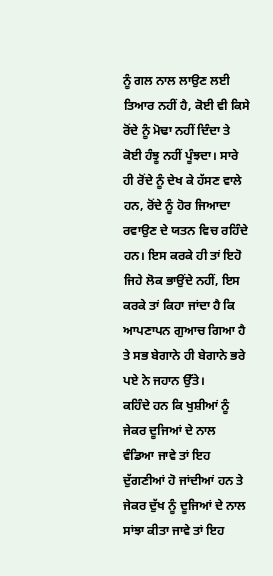ਨੂੰ ਗਲ ਨਾਲ ਲਾਉਣ ਲਈ ਤਿਆਰ ਨਹੀਂ ਹੈ, ਕੋਈ ਵੀ ਕਿਸੇ ਰੋਂਦੇ ਨੂੰ ਮੋਢਾ ਨਹੀਂ ਦਿੰਦਾ ਤੇ ਕੋਈ ਹੰਝੂ ਨਹੀਂ ਪੂੰਝਦਾ। ਸਾਰੇ ਹੀ ਰੋਂਦੇ ਨੂੰ ਦੇਖ ਕੇ ਹੱਸਣ ਵਾਲੇ ਹਨ, ਰੋਂਦੇ ਨੂੰ ਹੋਰ ਜਿਆਦਾ ਰਵਾਉਣ ਦੇ ਯਤਨ ਵਿਚ ਰਹਿੰਦੇ ਹਨ। ਇਸ ਕਰਕੇ ਹੀ ਤਾਂ ਇਹੋ ਜਿਹੇ ਲੋਕ ਭਾਉਂਦੇ ਨਹੀਂ, ਇਸ ਕਰਕੇ ਤਾਂ ਕਿਹਾ ਜਾਂਦਾ ਹੈ ਕਿ ਆਪਣਾਪਨ ਗੁਆਚ ਗਿਆ ਹੈ ਤੇ ਸਭ ਬੇਗਾਨੇ ਹੀ ਬੇਗਾਨੇ ਭਰੇ ਪਏ ਨੇ ਜਹਾਨ ਉੱਤੇ।
ਕਹਿੰਦੇ ਹਨ ਕਿ ਖੁਸ਼ੀਆਂ ਨੂੰ ਜੇਕਰ ਦੂਜਿਆਂ ਦੇ ਨਾਲ ਵੰਡਿਆ ਜਾਵੇ ਤਾਂ ਇਹ ਦੁੱਗਣੀਆਂ ਹੋ ਜਾਂਦੀਆਂ ਹਨ ਤੇ ਜੇਕਰ ਦੁੱਖ ਨੂੰ ਦੂਜਿਆਂ ਦੇ ਨਾਲ ਸਾਂਝਾ ਕੀਤਾ ਜਾਵੇ ਤਾਂ ਇਹ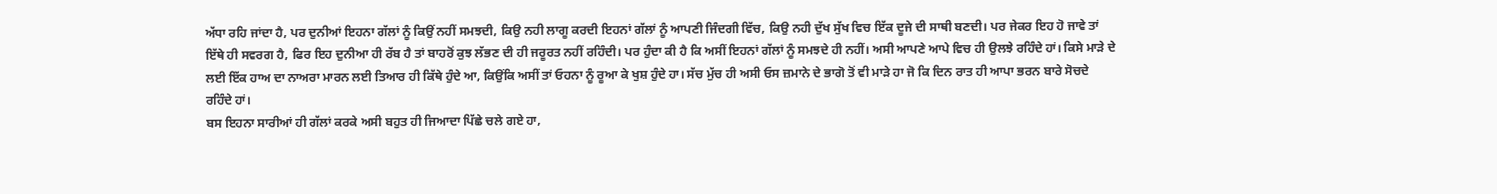ਅੱਧਾ ਰਹਿ ਜਾਂਦਾ ਹੈ, ਪਰ ਦੁਨੀਆਂ ਇਹਨਾ ਗੱਲਾਂ ਨੂੰ ਕਿਉਂ ਨਹੀਂ ਸਮਝਦੀ, ਕਿਉ ਨਹੀ ਲਾਗੂ ਕਰਦੀ ਇਹਨਾਂ ਗੱਲਾਂ ਨੂੰ ਆਪਣੀ ਜਿੰਦਗੀ ਵਿੱਚ, ਕਿਉ ਨਹੀ ਦੁੱਖ ਸੁੱਖ ਵਿਚ ਇੱਕ ਦੂਜੇ ਦੀ ਸਾਥੀ ਬਣਦੀ। ਪਰ ਜੇਕਰ ਇਹ ਹੋ ਜਾਵੇ ਤਾਂ ਇੱਥੇ ਹੀ ਸਵਰਗ ਹੈ, ਫਿਰ ਇਹ ਦੁਨੀਆ ਹੀ ਰੱਬ ਹੈ ਤਾਂ ਬਾਹਰੋਂ ਕੁਝ ਲੱਭਣ ਦੀ ਹੀ ਜਰੂਰਤ ਨਹੀਂ ਰਹਿੰਦੀ। ਪਰ ਹੁੰਦਾ ਕੀ ਹੈ ਕਿ ਅਸੀਂ ਇਹਨਾਂ ਗੱਲਾਂ ਨੂੰ ਸਮਝਦੇ ਹੀ ਨਹੀਂ। ਅਸੀ ਆਪਣੇ ਆਪੇ ਵਿਚ ਹੀ ਉਲਝੇ ਰਹਿੰਦੇ ਹਾਂ। ਕਿਸੇ ਮਾੜੇ ਦੇ ਲਈ ਇੱਕ ਹਾਅ ਦਾ ਨਾਅਰਾ ਮਾਰਨ ਲਈ ਤਿਆਰ ਹੀ ਕਿੱਥੇ ਹੁੰਦੇ ਆ, ਕਿਉਂਕਿ ਅਸੀਂ ਤਾਂ ਓਹਨਾ ਨੂੰ ਰੂਆ ਕੇ ਖੁਸ਼ ਹੁੰਦੇ ਹਾ। ਸੱਚ ਮੁੱਚ ਹੀ ਅਸੀ ਓਸ ਜ਼ਮਾਨੇ ਦੇ ਭਾਗੋ ਤੋਂ ਵੀ ਮਾੜੇ ਹਾ ਜੋ ਕਿ ਦਿਨ ਰਾਤ ਹੀ ਆਪਾ ਭਰਨ ਬਾਰੇ ਸੋਚਦੇ ਰਹਿੰਦੇ ਹਾਂ।
ਬਸ ਇਹਨਾ ਸਾਰੀਆਂ ਹੀ ਗੱਲਾਂ ਕਰਕੇ ਅਸੀ ਬਹੁਤ ਹੀ ਜਿਆਦਾ ਪਿੱਛੇ ਚਲੇ ਗਏ ਹਾ,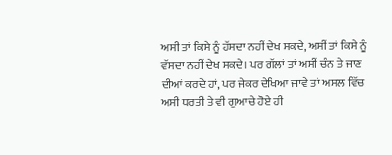ਅਸੀ ਤਾਂ ਕਿਸੇ ਨੂੰ ਹੱਸਦਾ ਨਹੀਂ ਦੇਖ ਸਕਦੇ, ਅਸੀਂ ਤਾਂ ਕਿਸੇ ਨੂੰ ਵੱਸਦਾ ਨਹੀਂ ਦੇਖ ਸਕਦੇ। ਪਰ ਗੱਲਾਂ ਤਾਂ ਅਸੀਂ ਚੰਨ ਤੇ ਜਾਣ ਦੀਆਂ ਕਰਦੇ ਹਾਂ, ਪਰ ਜੇਕਰ ਦੇਖਿਆ ਜਾਵੇ ਤਾਂ ਅਸਲ ਵਿੱਚ ਅਸੀ ਧਰਤੀ ਤੇ ਵੀ ਗੁਆਚੇ ਹੋਏ ਹੀ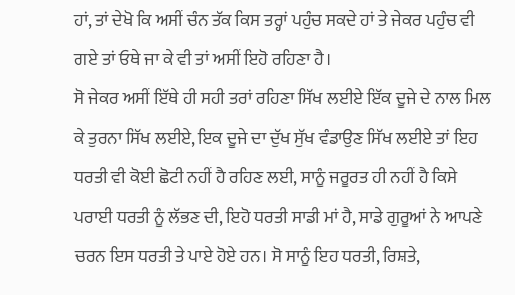ਹਾਂ, ਤਾਂ ਦੇਖੋ ਕਿ ਅਸੀਂ ਚੰਨ ਤੱਕ ਕਿਸ ਤਰ੍ਹਾਂ ਪਹੁੰਚ ਸਕਦੇ ਹਾਂ ਤੇ ਜੇਕਰ ਪਹੁੰਚ ਵੀ ਗਏ ਤਾਂ ਓਥੇ ਜਾ ਕੇ ਵੀ ਤਾਂ ਅਸੀਂ ਇਹੋ ਰਹਿਣਾ ਹੈ।
ਸੋ ਜੇਕਰ ਅਸੀਂ ਇੱਥੇ ਹੀ ਸਹੀ ਤਰਾਂ ਰਹਿਣਾ ਸਿੱਖ ਲਈਏ ਇੱਕ ਦੂਜੇ ਦੇ ਨਾਲ ਮਿਲ ਕੇ ਤੁਰਨਾ ਸਿੱਖ ਲਈਏ, ਇਕ ਦੂਜੇ ਦਾ ਦੁੱਖ ਸੁੱਖ ਵੰਡਾਉਣ ਸਿੱਖ ਲਈਏ ਤਾਂ ਇਹ ਧਰਤੀ ਵੀ ਕੋਈ ਛੋਟੀ ਨਹੀਂ ਹੈ ਰਹਿਣ ਲਈ, ਸਾਨੂੰ ਜਰੂਰਤ ਹੀ ਨਹੀਂ ਹੈ ਕਿਸੇ ਪਰਾਈ ਧਰਤੀ ਨੂੰ ਲੱਭਣ ਦੀ, ਇਹੋ ਧਰਤੀ ਸਾਡੀ ਮਾਂ ਹੈ, ਸਾਡੇ ਗੁਰੂਆਂ ਨੇ ਆਪਣੇ ਚਰਨ ਇਸ ਧਰਤੀ ਤੇ ਪਾਏ ਹੋਏ ਹਨ। ਸੋ ਸਾਨੂੰ ਇਹ ਧਰਤੀ, ਰਿਸ਼ਤੇ,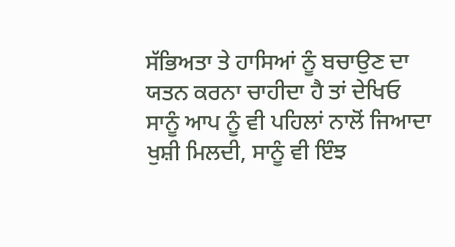ਸੱਭਿਅਤਾ ਤੇ ਹਾਸਿਆਂ ਨੂੰ ਬਚਾਉਣ ਦਾ ਯਤਨ ਕਰਨਾ ਚਾਹੀਦਾ ਹੈ ਤਾਂ ਦੇਖਿਓ ਸਾਨੂੰ ਆਪ ਨੂੰ ਵੀ ਪਹਿਲਾਂ ਨਾਲੋਂ ਜਿਆਦਾ ਖੁਸ਼ੀ ਮਿਲਦੀ, ਸਾਨੂੰ ਵੀ ਇੰਝ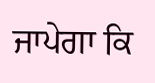ਜਾਪੇਗਾ ਕਿ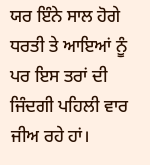ਯਰ ਇੰਨੇ ਸਾਲ ਹੋਗੇ ਧਰਤੀ ਤੇ ਆਇਆਂ ਨੂੰ ਪਰ ਇਸ ਤਰਾਂ ਦੀ ਜਿੰਦਗੀ ਪਹਿਲੀ ਵਾਰ ਜੀਅ ਰਹੇ ਹਾਂ।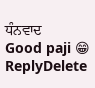ਧੰਨਵਾਦ
Good paji 😁
ReplyDelete